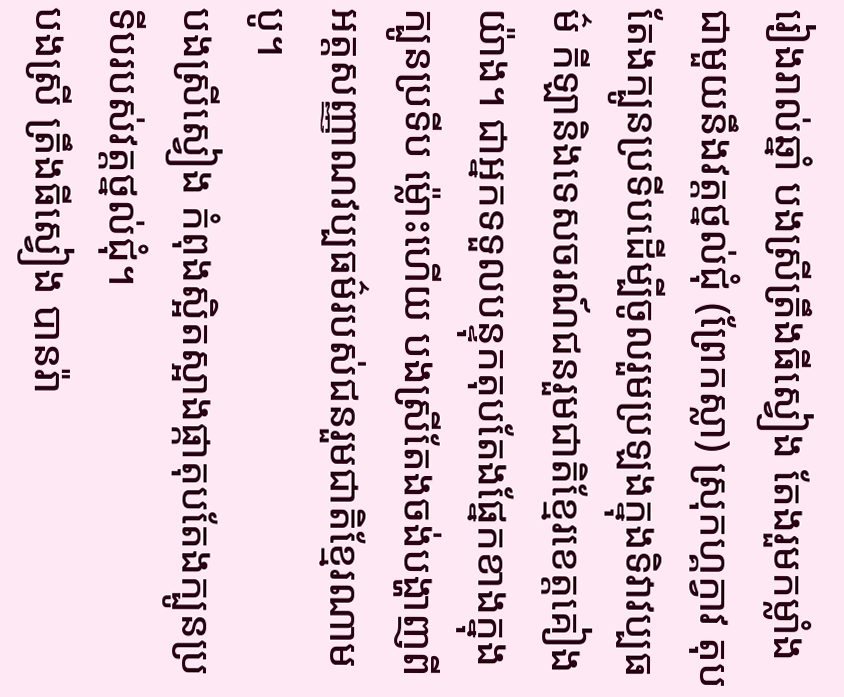រៀងរាល់ឆ្នាំ បងស្រីត្រឹងធីស្វៀង តែងរួមកម្លាំងជាមួយនឹងវត្តថ្នល់ជុំ (ព្រែកស្លា) ស្រុកហ្គក្វាវ តុបតែងក្បូនប្រទីបដើម្បីចូលរួមប្រឡងក្នុងទិវាវប្បធម៌ កីឡានិងទេសចរណ៍ជនរួមជាតិខ្មែរខេត្តគៀងយ៉ាង។ ជាអ្នកទទួលបន្ទុកតុបតែងផ្នែកខាងក្នុងក្បូនប្រទីប ម្ល៉ោះហើយ បងស្រីតែងចង់បង្ហាញពីអត្តសញ្ញាណវប្បធម៌របស់ជនរួមជាតិខ្មែរណាមបូ។
បងស្រីស្វៀង កំពុងស្អិតស្អាងផ្កាតុបតែងក្បូនប្រទីបរបស់វត្តថ្នល់ជុំ។
បងស្រី ត្រឹងធីស្វៀង បានរ៉ា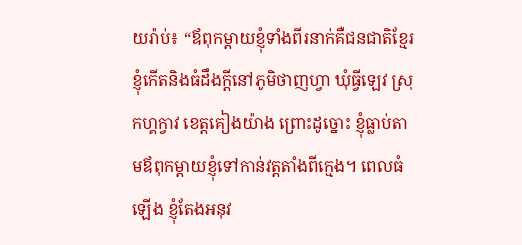យរ៉ាប់៖ “ឪពុកម្ដាយខ្ញុំទាំងពីរនាក់គឺជនជាតិខ្មែរ ខ្ញុំកើតនិងធំដឹងក្ដីនៅភូមិថាញហ្វា ឃុំធ្វីឡេវ ស្រុកហ្គក្វាវ ខេត្តគៀងយ៉ាង ព្រោះដូច្នោះ ខ្ញុំធ្លាប់តាមឪពុកម្ដាយខ្ញុំទៅកាន់វត្តតាំងពីក្មេង។ ពេលធំឡើង ខ្ញុំតែងអនុវ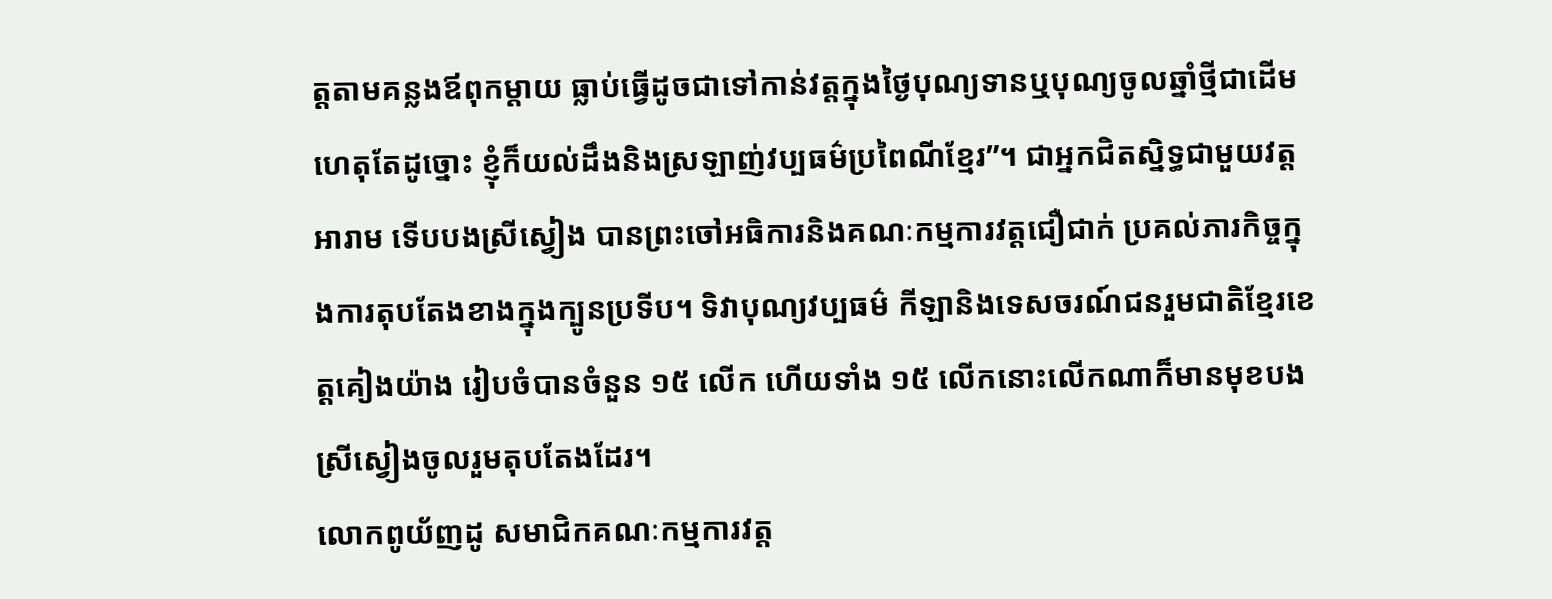ត្តតាមគន្លងឪពុកម្ដាយ ធ្លាប់ធ្វើដូចជាទៅកាន់វត្តក្នុងថ្ងៃបុណ្យទានឬបុណ្យចូលឆ្នាំថ្មីជាដើម ហេតុតែដូច្នោះ ខ្ញុំក៏យល់ដឹងនិងស្រឡាញ់វប្បធម៌ប្រពៃណីខ្មែរ”។ ជាអ្នកជិតស្និទ្ធជាមួយវត្តអារាម ទើបបងស្រីស្វៀង បានព្រះចៅអធិការនិងគណៈកម្មការវត្តជឿជាក់ ប្រគល់ភារកិច្ចក្នុងការតុបតែងខាងក្នុងក្បូនប្រទីប។ ទិវាបុណ្យវប្បធម៌ កីឡានិងទេសចរណ៍ជនរួមជាតិខ្មែរខេត្តគៀងយ៉ាង រៀបចំបានចំនួន ១៥ លើក ហើយទាំង ១៥ លើកនោះលើកណាក៏មានមុខបងស្រីស្វៀងចូលរួមតុបតែងដែរ។
លោកពូយ័ញដូ សមាជិកគណៈកម្មការវត្ត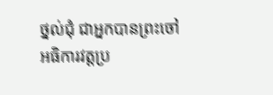ថ្នល់ជុំ ជាអ្នកបានព្រះចៅអធិការវត្តប្រ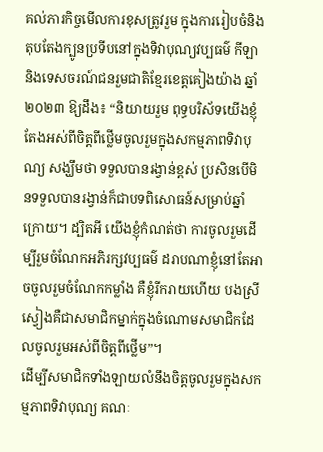គល់ភារកិច្ចមើលការខុសត្រូវរួម ក្នុងការរៀបចំនិងតុបតែងក្បូនប្រទីបនៅក្នុងទិវាបុណ្យវប្បធម៌ កីឡា និងទេសចរណ៍ជនរួមជាតិខ្មែរខេត្តគៀងយ៉ាង ឆ្នាំ ២០២៣ ឱ្យដឹង៖ “និយាយរួម ពុទ្ធបរិស័ទយើងខ្ញុំតែងអស់ពីចិត្តពីថ្លើមចូលរួមក្នុងសកម្មភាពទិវាបុណ្យ សង្ឃឹមថា ទទួលបានរង្វាន់ខ្ពស់ ប្រសិនបើមិនទទួលបានរង្វាន់ក៏ជាបទពិសោធន៍សម្រាប់ឆ្នាំក្រោយ។ ដ្បិតអី យើងខ្ញុំកំណត់ថា ការចូលរួមដើម្បីរួមចំណែកអភិរក្សវប្បធម៌ ដរាបណាខ្ញុំនៅតែអាចចូលរួមចំណែកកម្លាំង គឺខ្ញុំរីករាយហើយ បងស្រីស្វៀងគឺជាសមាជិកម្នាក់ក្នុងចំណោមសមាជិកដែលចូលរួមអស់ពីចិត្តពីថ្លើម”។
ដើម្បីសមាជិកទាំងឡាយលំនឹងចិត្តចូលរួមក្នុងសកម្មភាពទិវាបុណ្យ គណៈ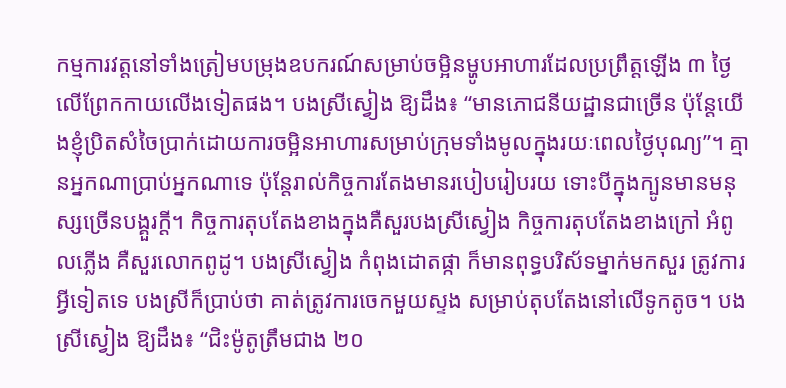កម្មការវត្តនៅទាំងត្រៀមបម្រុងឧបករណ៍សម្រាប់ចម្អិនម្ហូបអាហារដែលប្រព្រឹត្តឡើង ៣ ថ្ងៃលើព្រែកកាយលើងទៀតផង។ បងស្រីស្វៀង ឱ្យដឹង៖ “មានភោជនីយដ្ឋានជាច្រើន ប៉ុន្តែយើងខ្ញុំប្រិតសំចៃប្រាក់ដោយការចម្អិនអាហារសម្រាប់ក្រុមទាំងមូលក្នុងរយៈពេលថ្ងៃបុណ្យ”។ គ្មានអ្នកណាប្រាប់អ្នកណាទេ ប៉ុន្តែរាល់កិច្ចការតែងមានរបៀបរៀបរយ ទោះបីក្នុងក្បូនមានមនុស្សច្រើនបង្គួរក្ដី។ កិច្ចការតុបតែងខាងក្នុងគឺសួរបងស្រីស្វៀង កិច្ចការតុបតែងខាងក្រៅ អំពូលភ្លើង គឺសួរលោកពូដូ។ បងស្រីស្វៀង កំពុងដោតផ្កា ក៏មានពុទ្ធបរិស័ទម្នាក់មកសួរ ត្រូវការអ្វីទៀតទេ បងស្រីក៏ប្រាប់ថា គាត់ត្រូវការចេកមួយស្ទង សម្រាប់តុបតែងនៅលើទូកតូច។ បងស្រីស្វៀង ឱ្យដឹង៖ “ជិះម៉ូតូត្រឹមជាង ២០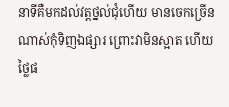នាទីគឺមកដល់វត្តថ្នល់ជុំហើយ មានចេកច្រើនណាស់កុំទិញឯផ្សារ ព្រោះវាមិនស្អាត ហើយថ្លៃផ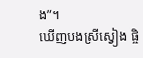ង”។
ឃើញបងស្រីស្វៀង ផ្ចិ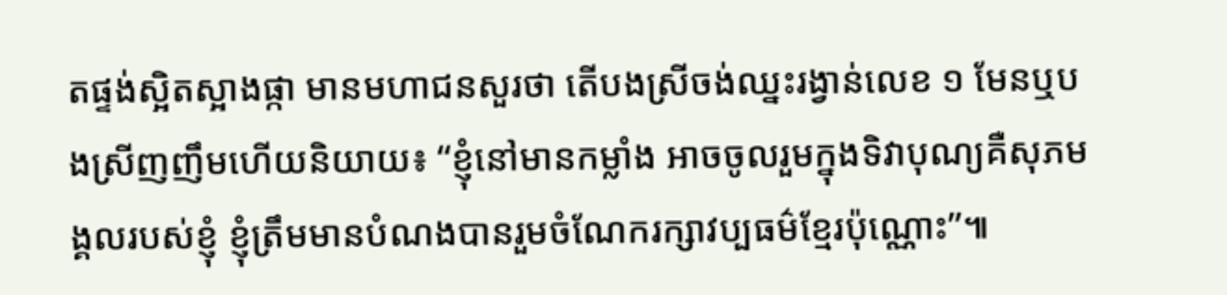តផ្ទង់ស្អិតស្អាងផ្កា មានមហាជនសួរថា តើបងស្រីចង់ឈ្នះរង្វាន់លេខ ១ មែនឬបងស្រីញញឹមហើយនិយាយ៖ “ខ្ញុំនៅមានកម្លាំង អាចចូលរួមក្នុងទិវាបុណ្យគឺសុភមង្គលរបស់ខ្ញុំ ខ្ញុំត្រឹមមានបំណងបានរួមចំណែករក្សាវប្បធម៌ខ្មែរប៉ុណ្ណោះ”៕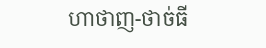ហាថាញ-ថាច់ធី